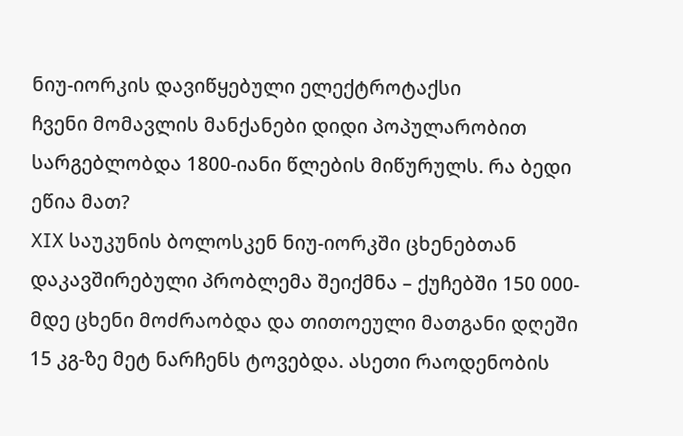ნიუ-იორკის დავიწყებული ელექტროტაქსი
ჩვენი მომავლის მანქანები დიდი პოპულარობით სარგებლობდა 1800-იანი წლების მიწურულს. რა ბედი ეწია მათ?
XIX საუკუნის ბოლოსკენ ნიუ-იორკში ცხენებთან დაკავშირებული პრობლემა შეიქმნა – ქუჩებში 150 000-მდე ცხენი მოძრაობდა და თითოეული მათგანი დღეში 15 კგ-ზე მეტ ნარჩენს ტოვებდა. ასეთი რაოდენობის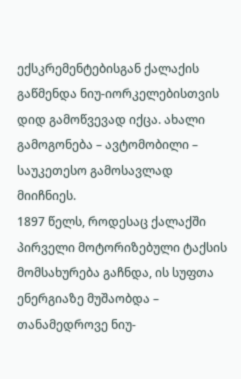ექსკრემენტებისგან ქალაქის გაწმენდა ნიუ-იორკელებისთვის დიდ გამოწვევად იქცა. ახალი გამოგონება – ავტომობილი – საუკეთესო გამოსავლად მიიჩნიეს.
1897 წელს, როდესაც ქალაქში პირველი მოტორიზებული ტაქსის მომსახურება გაჩნდა, ის სუფთა ენერგიაზე მუშაობდა – თანამედროვე ნიუ-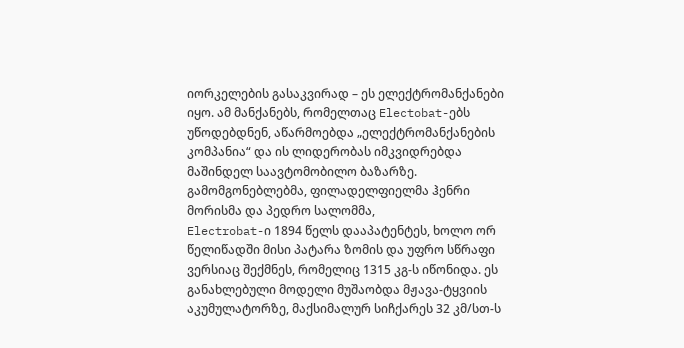იორკელების გასაკვირად – ეს ელექტრომანქანები იყო. ამ მანქანებს, რომელთაც Electobat-ებს უწოდებდნენ, აწარმოებდა „ელექტრომანქანების კომპანია“ და ის ლიდერობას იმკვიდრებდა მაშინდელ საავტომობილო ბაზარზე. გამომგონებლებმა, ფილადელფიელმა ჰენრი მორისმა და პედრო სალომმა,
Electrobat-ი 1894 წელს დააპატენტეს, ხოლო ორ წელიწადში მისი პატარა ზომის და უფრო სწრაფი ვერსიაც შექმნეს, რომელიც 1315 კგ-ს იწონიდა. ეს განახლებული მოდელი მუშაობდა მჟავა-ტყვიის აკუმულატორზე, მაქსიმალურ სიჩქარეს 32 კმ/სთ-ს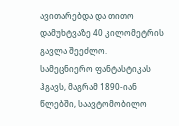ავითარებდა და თითო დამუხტვაზე 40 კილომეტრის გავლა შეეძლო.
სამეცნიერო ფანტასტიკას ჰგავს, მაგრამ 1890-იან წლებში, საავტომობილო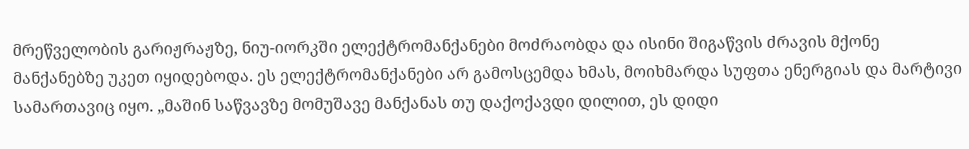მრეწველობის გარიჟრაჟზე, ნიუ-იორკში ელექტრომანქანები მოძრაობდა და ისინი შიგაწვის ძრავის მქონე მანქანებზე უკეთ იყიდებოდა. ეს ელექტრომანქანები არ გამოსცემდა ხმას, მოიხმარდა სუფთა ენერგიას და მარტივი სამართავიც იყო. „მაშინ საწვავზე მომუშავე მანქანას თუ დაქოქავდი დილით, ეს დიდი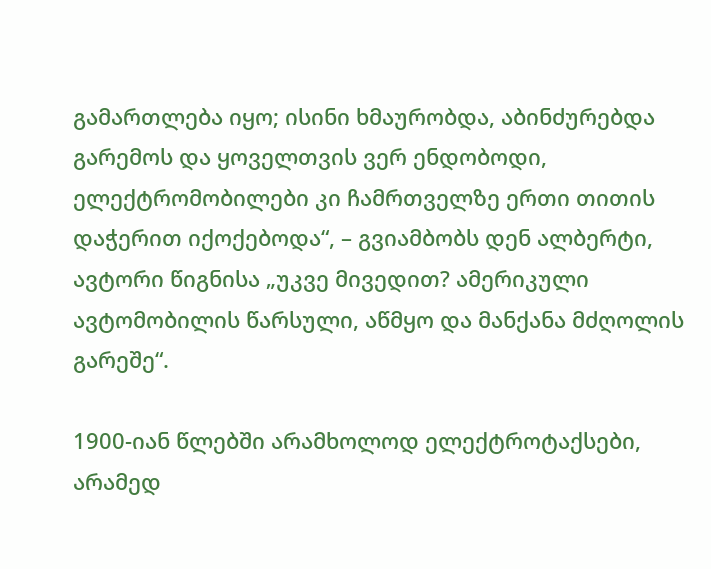გამართლება იყო; ისინი ხმაურობდა, აბინძურებდა გარემოს და ყოველთვის ვერ ენდობოდი, ელექტრომობილები კი ჩამრთველზე ერთი თითის დაჭერით იქოქებოდა“, – გვიამბობს დენ ალბერტი, ავტორი წიგნისა „უკვე მივედით? ამერიკული ავტომობილის წარსული, აწმყო და მანქანა მძღოლის გარეშე“.

1900-იან წლებში არამხოლოდ ელექტროტაქსები, არამედ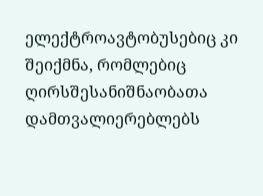ელექტროავტობუსებიც კი შეიქმნა, რომლებიც ღირსშესანიშნაობათა დამთვალიერებლებს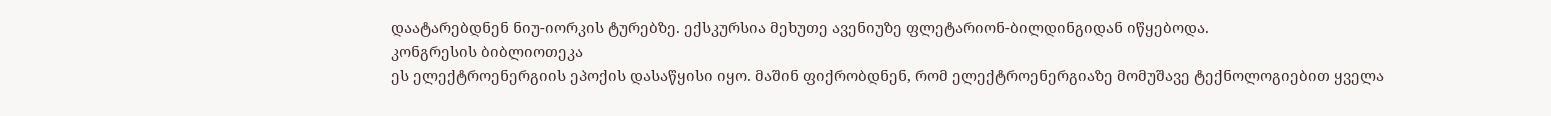დაატარებდნენ ნიუ-იორკის ტურებზე. ექსკურსია მეხუთე ავენიუზე ფლეტარიონ-ბილდინგიდან იწყებოდა.
კონგრესის ბიბლიოთეკა
ეს ელექტროენერგიის ეპოქის დასაწყისი იყო. მაშინ ფიქრობდნენ, რომ ელექტროენერგიაზე მომუშავე ტექნოლოგიებით ყველა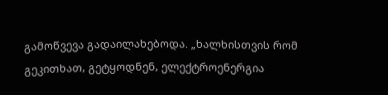გამოწვევა გადაილახებოდა. „ხალხისთვის რომ გეკითხათ, გეტყოდნენ, ელექტროენერგია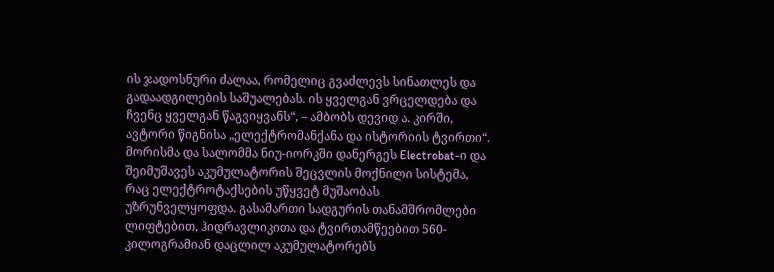ის ჯადოსნური ძალაა, რომელიც გვაძლევს სინათლეს და გადაადგილების საშუალებას. ის ყველგან ვრცელდება და ჩვენც ყველგან წაგვიყვანს“, – ამბობს დევიდ ა. კირში, ავტორი წიგნისა „ელექტრომანქანა და ისტორიის ტვირთი“.
მორისმა და სალომმა ნიუ-იორკში დანერგეს Electrobat-ი და შეიმუშავეს აკუმულატორის შეცვლის მოქნილი სისტემა, რაც ელექტროტაქსების უწყვეტ მუშაობას უზრუნველყოფდა. გასამართი სადგურის თანამშრომლები ლიფტებით, ჰიდრავლიკითა და ტვირთამწეებით 560-კილოგრამიან დაცლილ აკუმულატორებს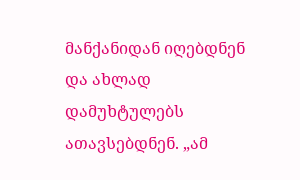მანქანიდან იღებდნენ და ახლად დამუხტულებს ათავსებდნენ. „ამ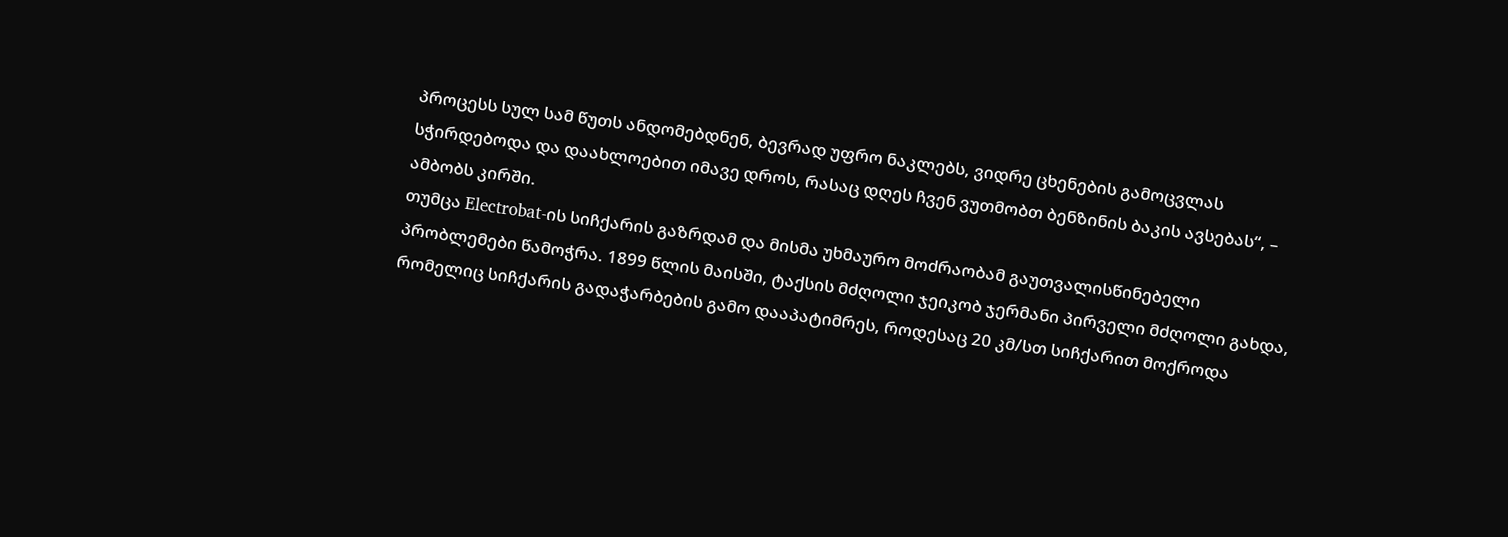პროცესს სულ სამ წუთს ანდომებდნენ, ბევრად უფრო ნაკლებს, ვიდრე ცხენების გამოცვლას სჭირდებოდა და დაახლოებით იმავე დროს, რასაც დღეს ჩვენ ვუთმობთ ბენზინის ბაკის ავსებას“, – ამბობს კირში.
თუმცა Electrobat-ის სიჩქარის გაზრდამ და მისმა უხმაურო მოძრაობამ გაუთვალისწინებელი პრობლემები წამოჭრა. 1899 წლის მაისში, ტაქსის მძღოლი ჯეიკობ ჯერმანი პირველი მძღოლი გახდა, რომელიც სიჩქარის გადაჭარბების გამო დააპატიმრეს, როდესაც 20 კმ/სთ სიჩქარით მოქროდა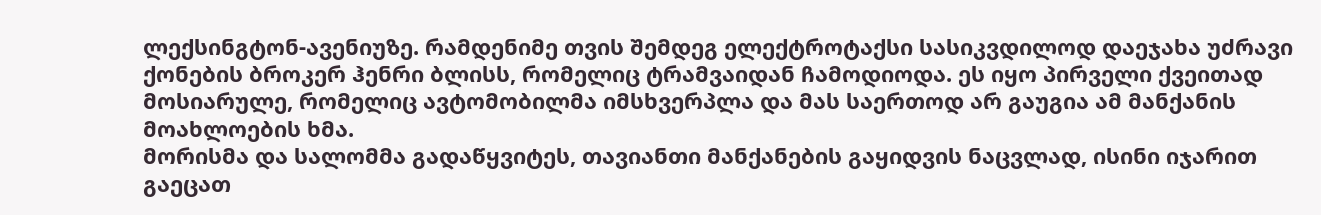ლექსინგტონ-ავენიუზე. რამდენიმე თვის შემდეგ ელექტროტაქსი სასიკვდილოდ დაეჯახა უძრავი ქონების ბროკერ ჰენრი ბლისს, რომელიც ტრამვაიდან ჩამოდიოდა. ეს იყო პირველი ქვეითად მოსიარულე, რომელიც ავტომობილმა იმსხვერპლა და მას საერთოდ არ გაუგია ამ მანქანის მოახლოების ხმა.
მორისმა და სალომმა გადაწყვიტეს, თავიანთი მანქანების გაყიდვის ნაცვლად, ისინი იჯარით გაეცათ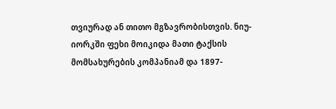თვიურად ან თითო მგზავრობისთვის. ნიუ-იორკში ფეხი მოიკიდა მათი ტაქსის მომსახურების კომპანიამ და 1897-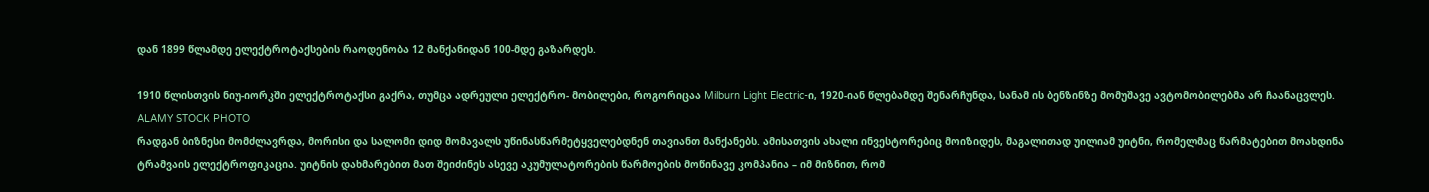დან 1899 წლამდე ელექტროტაქსების რაოდენობა 12 მანქანიდან 100-მდე გაზარდეს.

1910 წლისთვის ნიუ-იორკში ელექტროტაქსი გაქრა, თუმცა ადრეული ელექტრო- მობილები, როგორიცაა Milburn Light Electric-ი, 1920-იან წლებამდე შენარჩუნდა, სანამ ის ბენზინზე მომუშავე ავტომობილებმა არ ჩაანაცვლეს.
ALAMY STOCK PHOTO
რადგან ბიზნესი მომძლავრდა, მორისი და სალომი დიდ მომავალს უწინასწარმეტყველებდნენ თავიანთ მანქანებს. ამისათვის ახალი ინვესტორებიც მოიზიდეს, მაგალითად უილიამ უიტნი, რომელმაც წარმატებით მოახდინა ტრამვაის ელექტროფიკაცია. უიტნის დახმარებით მათ შეიძინეს ასევე აკუმულატორების წარმოების მოწინავე კომპანია – იმ მიზნით, რომ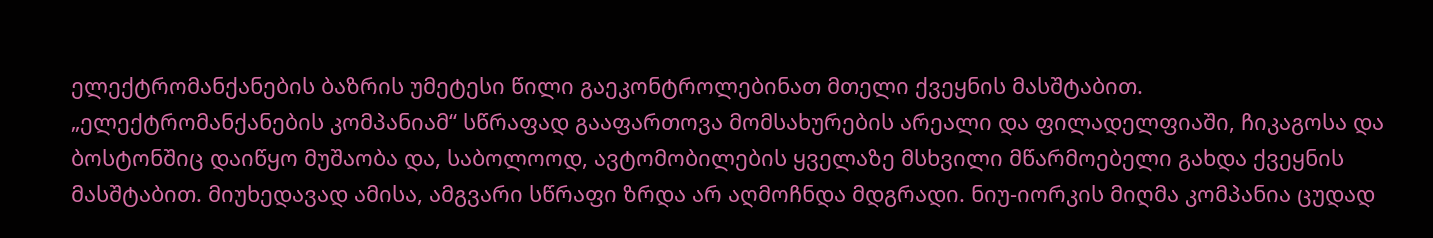ელექტრომანქანების ბაზრის უმეტესი წილი გაეკონტროლებინათ მთელი ქვეყნის მასშტაბით.
„ელექტრომანქანების კომპანიამ“ სწრაფად გააფართოვა მომსახურების არეალი და ფილადელფიაში, ჩიკაგოსა და ბოსტონშიც დაიწყო მუშაობა და, საბოლოოდ, ავტომობილების ყველაზე მსხვილი მწარმოებელი გახდა ქვეყნის მასშტაბით. მიუხედავად ამისა, ამგვარი სწრაფი ზრდა არ აღმოჩნდა მდგრადი. ნიუ-იორკის მიღმა კომპანია ცუდად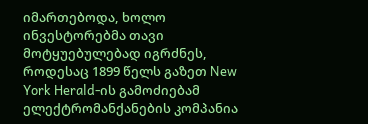იმართებოდა, ხოლო ინვესტორებმა თავი მოტყუებულებად იგრძნეს, როდესაც 1899 წელს გაზეთ New York Herald-ის გამოძიებამ ელექტრომანქანების კომპანია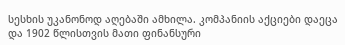სესხის უკანონოდ აღებაში ამხილა. კომპანიის აქციები დაეცა და 1902 წლისთვის მათი ფინანსური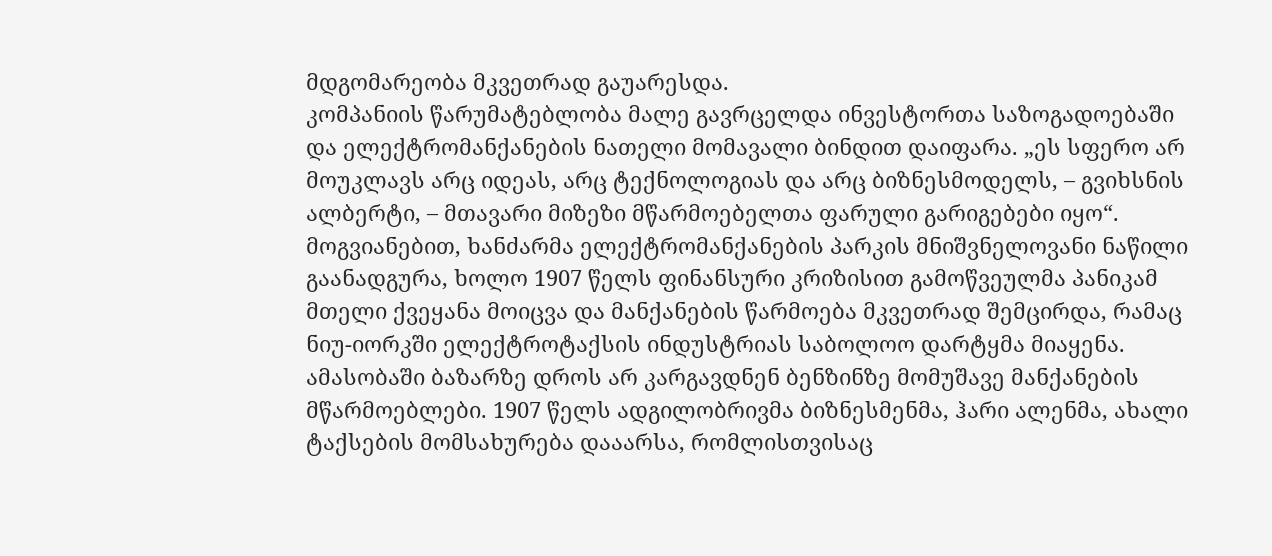მდგომარეობა მკვეთრად გაუარესდა.
კომპანიის წარუმატებლობა მალე გავრცელდა ინვესტორთა საზოგადოებაში და ელექტრომანქანების ნათელი მომავალი ბინდით დაიფარა. „ეს სფერო არ მოუკლავს არც იდეას, არც ტექნოლოგიას და არც ბიზნესმოდელს, – გვიხსნის ალბერტი, – მთავარი მიზეზი მწარმოებელთა ფარული გარიგებები იყო“.
მოგვიანებით, ხანძარმა ელექტრომანქანების პარკის მნიშვნელოვანი ნაწილი გაანადგურა, ხოლო 1907 წელს ფინანსური კრიზისით გამოწვეულმა პანიკამ მთელი ქვეყანა მოიცვა და მანქანების წარმოება მკვეთრად შემცირდა, რამაც ნიუ-იორკში ელექტროტაქსის ინდუსტრიას საბოლოო დარტყმა მიაყენა. ამასობაში ბაზარზე დროს არ კარგავდნენ ბენზინზე მომუშავე მანქანების მწარმოებლები. 1907 წელს ადგილობრივმა ბიზნესმენმა, ჰარი ალენმა, ახალი ტაქსების მომსახურება დააარსა, რომლისთვისაც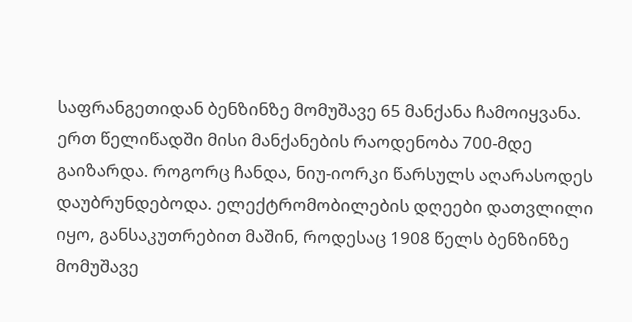საფრანგეთიდან ბენზინზე მომუშავე 65 მანქანა ჩამოიყვანა. ერთ წელიწადში მისი მანქანების რაოდენობა 700-მდე გაიზარდა. როგორც ჩანდა, ნიუ-იორკი წარსულს აღარასოდეს დაუბრუნდებოდა. ელექტრომობილების დღეები დათვლილი იყო, განსაკუთრებით მაშინ, როდესაც 1908 წელს ბენზინზე მომუშავე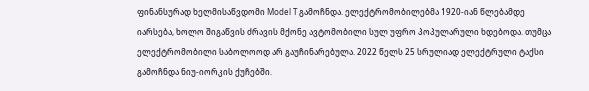ფინანსურად ხელმისაწვდომი Model T გამოჩნდა. ელექტრომობილებმა 1920-იან წლებამდე იარსება, ხოლო შიგაწვის ძრავის მქონე ავტომობილი სულ უფრო პოპულარული ხდებოდა. თუმცა ელექტრომობილი საბოლოოდ არ გაუჩინარებულა. 2022 წელს 25 სრულიად ელექტრული ტაქსი გამოჩნდა ნიუ-იორკის ქუჩებში.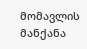მომავლის მანქანა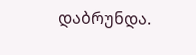დაბრუნდა.